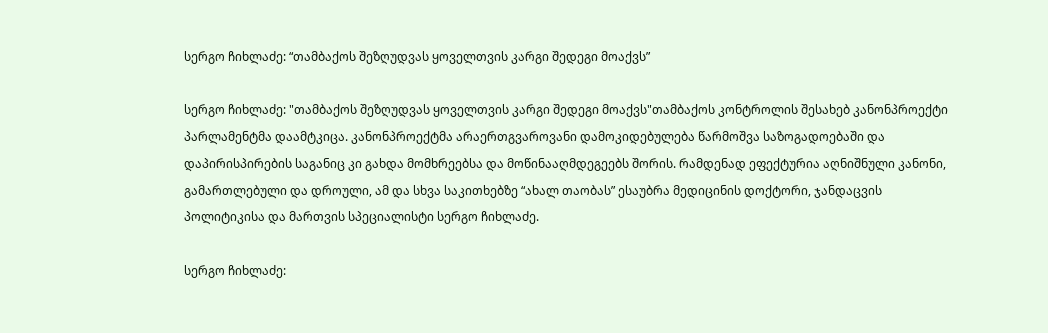სერგო ჩიხლაძე: “თამბაქოს შეზღუდვას ყოველთვის კარგი შედეგი მოაქვს”

სერგო ჩიხლაძე: "თამბაქოს შეზღუდვას ყოველთვის კარგი შედეგი მოაქვს"თამბაქოს კონტროლის შესახებ კანონპროექტი პარლამენტმა დაამტკიცა. კანონპროექტმა არაერთგვაროვანი დამოკიდებულება წარმოშვა საზოგადოებაში და დაპირისპირების საგანიც კი გახდა მომხრეებსა და მოწინააღმდეგეებს შორის. რამდენად ეფექტურია აღნიშნული კანონი, გამართლებული და დროული, ამ და სხვა საკითხებზე “ახალ თაობას” ესაუბრა მედიცინის დოქტორი, ჯანდაცვის პოლიტიკისა და მართვის სპეციალისტი სერგო ჩიხლაძე.

სერგო ჩიხლაძე: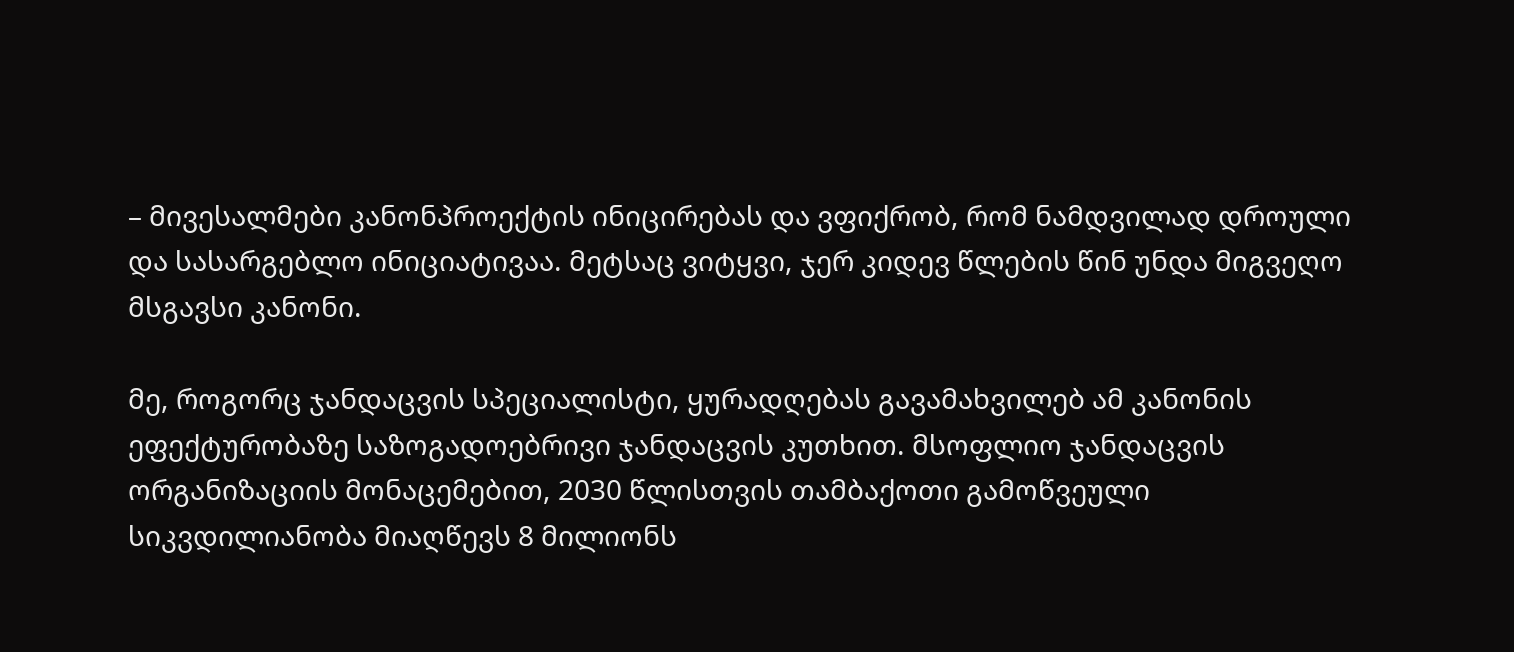– მივესალმები კანონპროექტის ინიცირებას და ვფიქრობ, რომ ნამდვილად დროული და სასარგებლო ინიციატივაა. მეტსაც ვიტყვი, ჯერ კიდევ წლების წინ უნდა მიგვეღო მსგავსი კანონი.

მე, როგორც ჯანდაცვის სპეციალისტი, ყურადღებას გავამახვილებ ამ კანონის ეფექტურობაზე საზოგადოებრივი ჯანდაცვის კუთხით. მსოფლიო ჯანდაცვის ორგანიზაციის მონაცემებით, 2030 წლისთვის თამბაქოთი გამოწვეული სიკვდილიანობა მიაღწევს 8 მილიონს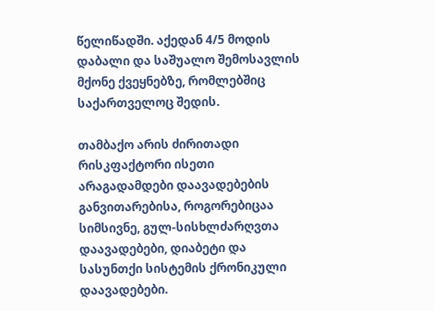წელიწადში. აქედან 4/5 მოდის დაბალი და საშუალო შემოსავლის მქონე ქვეყნებზე, რომლებშიც საქართველოც შედის.

თამბაქო არის ძირითადი რისკფაქტორი ისეთი არაგადამდები დაავადებების განვითარებისა, როგორებიცაა სიმსივნე, გულ-სისხლძარღვთა დაავადებები, დიაბეტი და სასუნთქი სისტემის ქრონიკული დაავადებები.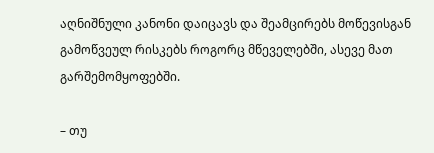აღნიშნული კანონი დაიცავს და შეამცირებს მოწევისგან გამოწვეულ რისკებს როგორც მწეველებში, ასევე მათ გარშემომყოფებში.

– თუ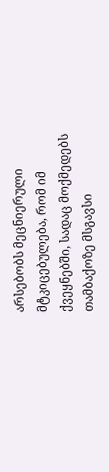არსებობს მეცნიერული მტკიცებულება, რომ იმ ქვეყნებში, სადაც მოქმედებს თამბაქოზე მსგავსი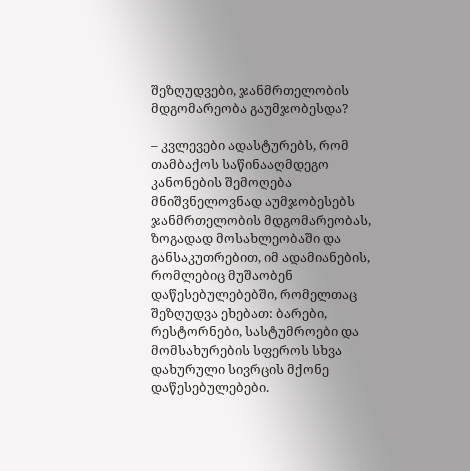შეზღუდვები, ჯანმრთელობის მდგომარეობა გაუმჯობესდა?

– კვლევები ადასტურებს, რომ თამბაქოს საწინააღმდეგო კანონების შემოღება მნიშვნელოვნად აუმჯობესებს ჯანმრთელობის მდგომარეობას, ზოგადად მოსახლეობაში და განსაკუთრებით, იმ ადამიანების, რომლებიც მუშაობენ დაწესებულებებში, რომელთაც შეზღუდვა ეხებათ: ბარები, რესტორნები, სასტუმროები და მომსახურების სფეროს სხვა დახურული სივრცის მქონე დაწესებულებები.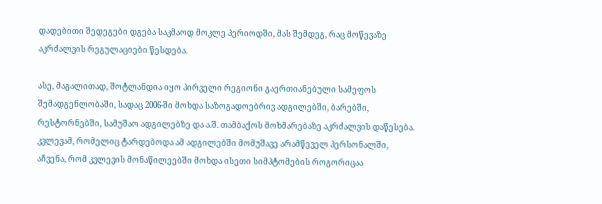დადებითი შედეგები დგება საკმაოდ მოკლე პერიოდში, მას შემდეგ, რაც მოწევაზე აკრძალვის რეგულაციები წესდება.

ასე, მაგალითად, შოტლანდია იყო პირველი რეგიონი გაერთიანებული სამეფოს შემადგენლობაში, სადაც 2006-ში მოხდა საზოგადოებრივ ადგილებში, ბარებში, რესტორნებში, სამუშაო ადგილებზე და ა.შ. თამბაქოს მოხმარებაზე აკრძალვის დაწესება. კვლევამ, რომელიც ტარდებოდა ამ ადგილებში მომუშავე არამწეველ პერსონალში, აჩვენა, რომ კვლევის მონაწილეებში მოხდა ისეთი სიმპტომების როგორიცაა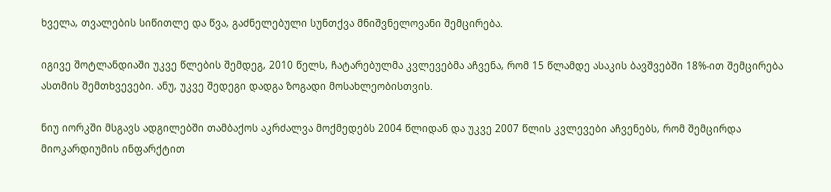ხველა, თვალების სიწითლე და წვა, გაძნელებული სუნთქვა მნიშვნელოვანი შემცირება.

იგივე შოტლანდიაში უკვე წლების შემდეგ, 2010 წელს, ჩატარებულმა კვლევებმა აჩვენა, რომ 15 წლამდე ასაკის ბავშვებში 18%-ით შემცირება ასთმის შემთხვევები. ანუ, უკვე შედეგი დადგა ზოგადი მოსახლეობისთვის.

ნიუ იორკში მსგავს ადგილებში თამბაქოს აკრძალვა მოქმედებს 2004 წლიდან და უკვე 2007 წლის კვლევები აჩვენებს, რომ შემცირდა მიოკარდიუმის ინფარქტით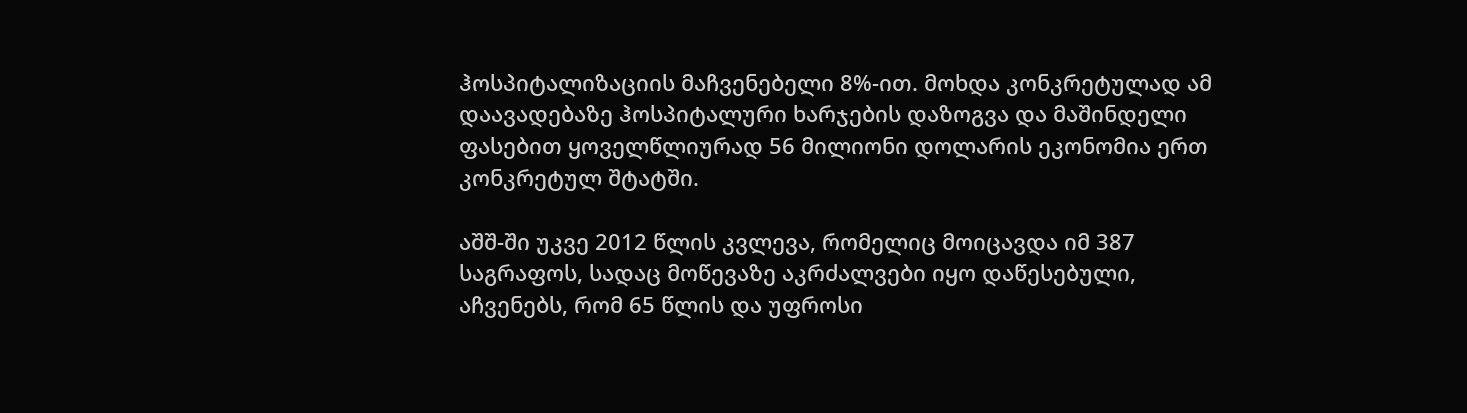ჰოსპიტალიზაციის მაჩვენებელი 8%-ით. მოხდა კონკრეტულად ამ დაავადებაზე ჰოსპიტალური ხარჯების დაზოგვა და მაშინდელი ფასებით ყოველწლიურად 56 მილიონი დოლარის ეკონომია ერთ კონკრეტულ შტატში.

აშშ-ში უკვე 2012 წლის კვლევა, რომელიც მოიცავდა იმ 387 საგრაფოს, სადაც მოწევაზე აკრძალვები იყო დაწესებული, აჩვენებს, რომ 65 წლის და უფროსი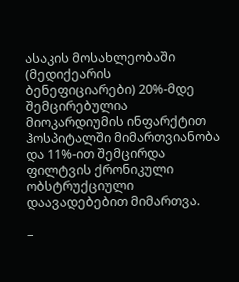ასაკის მოსახლეობაში (მედიქეარის ბენეფიციარები) 20%-მდე შემცირებულია მიოკარდიუმის ინფარქტით ჰოსპიტალში მიმართვიანობა და 11%-ით შემცირდა ფილტვის ქრონიკული ობსტრუქციული დაავადებებით მიმართვა.

–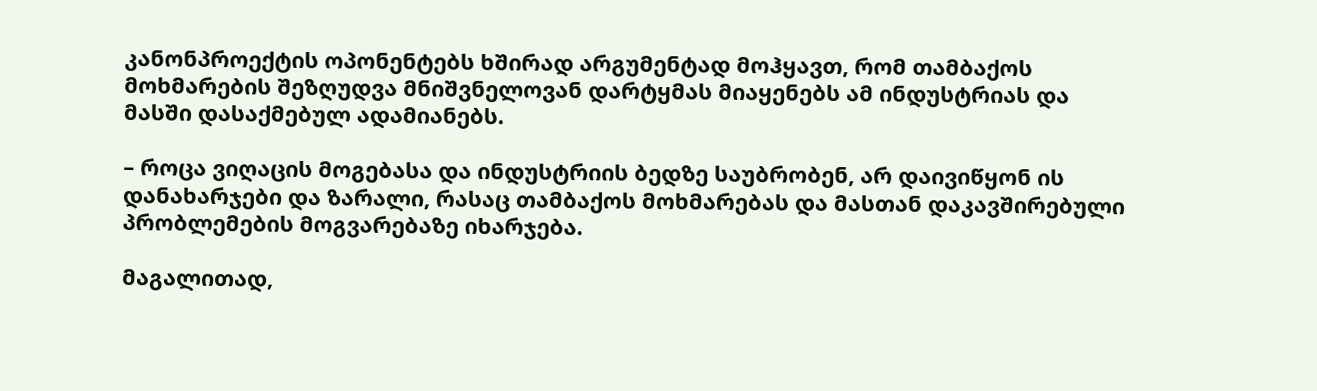კანონპროექტის ოპონენტებს ხშირად არგუმენტად მოჰყავთ, რომ თამბაქოს მოხმარების შეზღუდვა მნიშვნელოვან დარტყმას მიაყენებს ამ ინდუსტრიას და მასში დასაქმებულ ადამიანებს.

– როცა ვიღაცის მოგებასა და ინდუსტრიის ბედზე საუბრობენ, არ დაივიწყონ ის დანახარჯები და ზარალი, რასაც თამბაქოს მოხმარებას და მასთან დაკავშირებული პრობლემების მოგვარებაზე იხარჯება.

მაგალითად,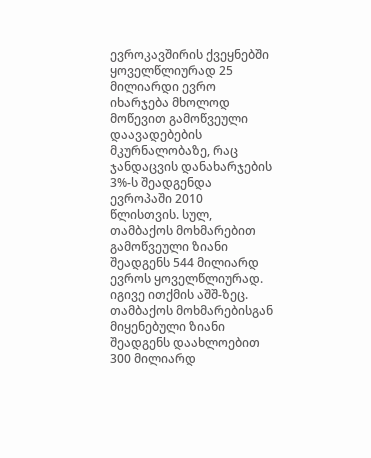ევროკავშირის ქვეყნებში ყოველწლიურად 25 მილიარდი ევრო იხარჯება მხოლოდ მოწევით გამოწვეული დაავადებების მკურნალობაზე, რაც ჯანდაცვის დანახარჯების 3%-ს შეადგენდა ევროპაში 2010 წლისთვის. სულ, თამბაქოს მოხმარებით გამოწვეული ზიანი შეადგენს 544 მილიარდ ევროს ყოველწლიურად. იგივე ითქმის აშშ-ზეც. თამბაქოს მოხმარებისგან მიყენებული ზიანი შეადგენს დაახლოებით 300 მილიარდ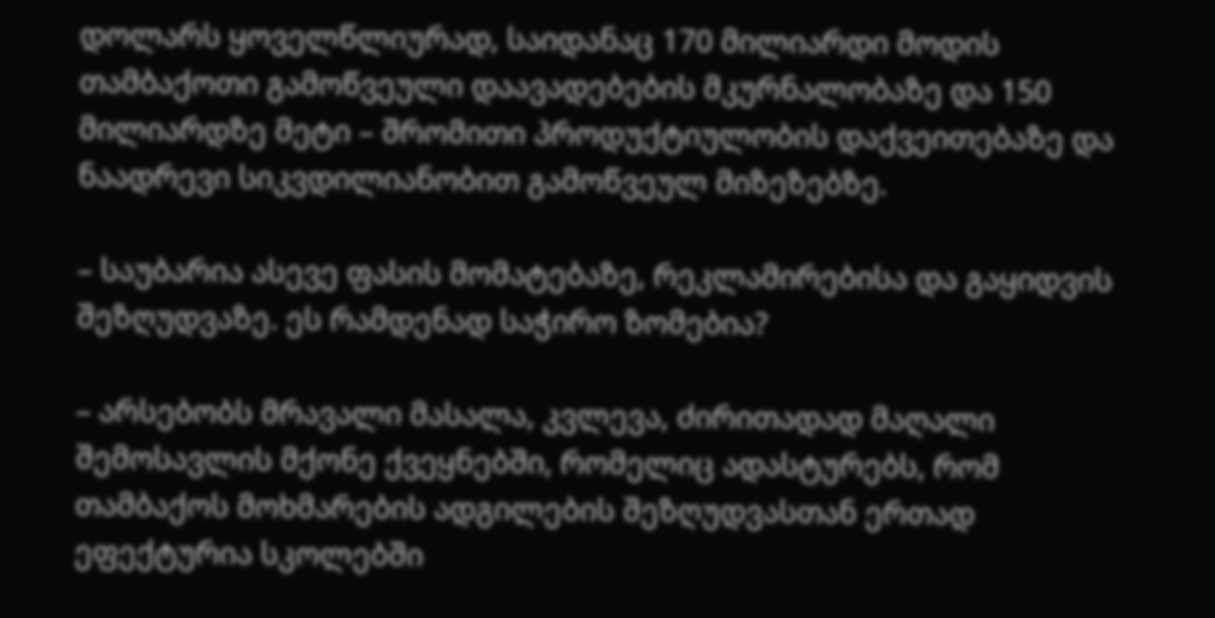დოლარს ყოველწლიურად, საიდანაც 170 მილიარდი მოდის თამბაქოთი გამოწვეული დაავადებების მკურნალობაზე და 150 მილიარდზე მეტი – შრომითი პროდუქტიულობის დაქვეითებაზე და ნაადრევი სიკვდილიანობით გამოწვეულ მიზეზებზე.

– საუბარია ასევე ფასის მომატებაზე, რეკლამირებისა და გაყიდვის შეზღუდვაზე. ეს რამდენად საჭირო ზომებია?

– არსებობს მრავალი მასალა, კვლევა, ძირითადად მაღალი შემოსავლის მქონე ქვეყნებში, რომელიც ადასტურებს, რომ თამბაქოს მოხმარების ადგილების შეზღუდვასთან ერთად ეფექტურია სკოლებში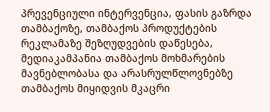პრევენციული ინტერვენცია, ფასის გაზრდა თამბაქოზე, თამბაქოს პროდუქტების რეკლამაზე შეზღუდვების დაწესება, მედიაკამპანია თამბაქოს მოხმარების მავნებლობასა და არასრულწლოვნებზე თამბაქოს მიყიდვის მკაცრი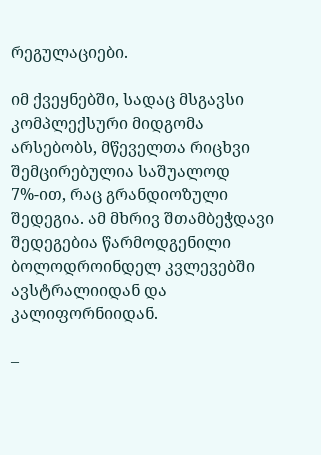რეგულაციები.

იმ ქვეყნებში, სადაც მსგავსი კომპლექსური მიდგომა არსებობს, მწეველთა რიცხვი შემცირებულია საშუალოდ 7%-ით, რაც გრანდიოზული შედეგია. ამ მხრივ შთამბეჭდავი შედეგებია წარმოდგენილი ბოლოდროინდელ კვლევებში ავსტრალიიდან და კალიფორნიიდან.

–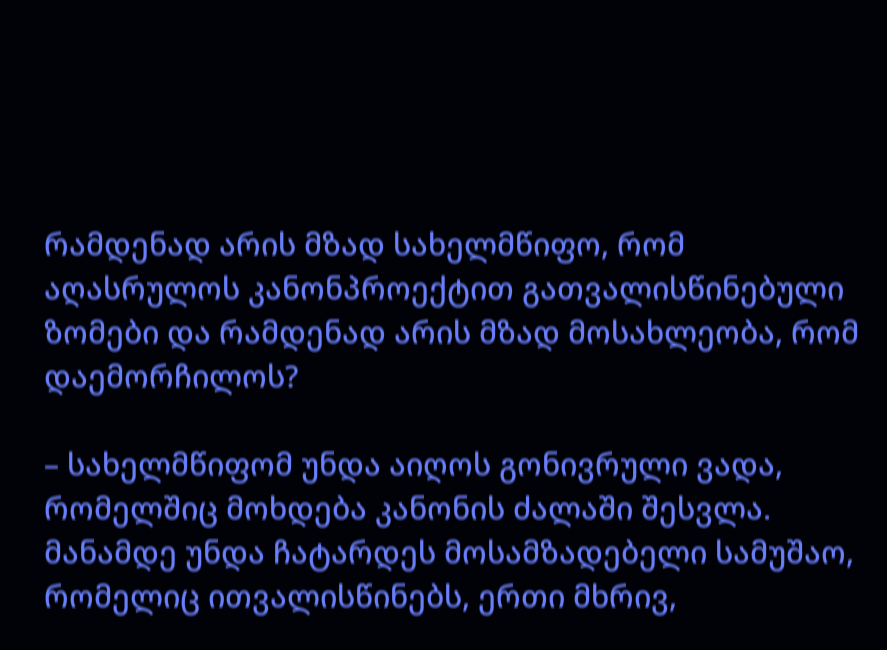რამდენად არის მზად სახელმწიფო, რომ აღასრულოს კანონპროექტით გათვალისწინებული ზომები და რამდენად არის მზად მოსახლეობა, რომ დაემორჩილოს?

– სახელმწიფომ უნდა აიღოს გონივრული ვადა, რომელშიც მოხდება კანონის ძალაში შესვლა. მანამდე უნდა ჩატარდეს მოსამზადებელი სამუშაო, რომელიც ითვალისწინებს, ერთი მხრივ,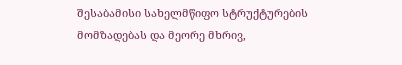შესაბამისი სახელმწიფო სტრუქტურების მომზადებას და მეორე მხრივ,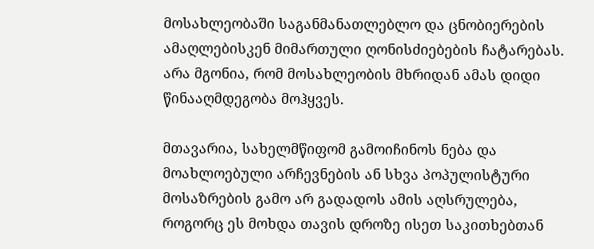მოსახლეობაში საგანმანათლებლო და ცნობიერების ამაღლებისკენ მიმართული ღონისძიებების ჩატარებას. არა მგონია, რომ მოსახლეობის მხრიდან ამას დიდი წინააღმდეგობა მოჰყვეს.

მთავარია, სახელმწიფომ გამოიჩინოს ნება და მოახლოებული არჩევნების ან სხვა პოპულისტური მოსაზრების გამო არ გადადოს ამის აღსრულება, როგორც ეს მოხდა თავის დროზე ისეთ საკითხებთან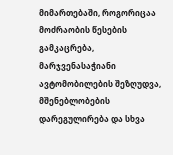მიმართებაში, როგორიცაა მოძრაობის წესების გამკაცრება, მარჯვენასაჭიანი ავტომობილების შეზღუდვა, მშენებლობების დარეგულირება და სხვა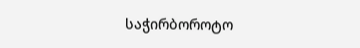საჭირბოროტო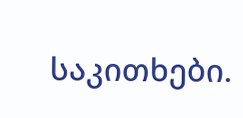საკითხები.